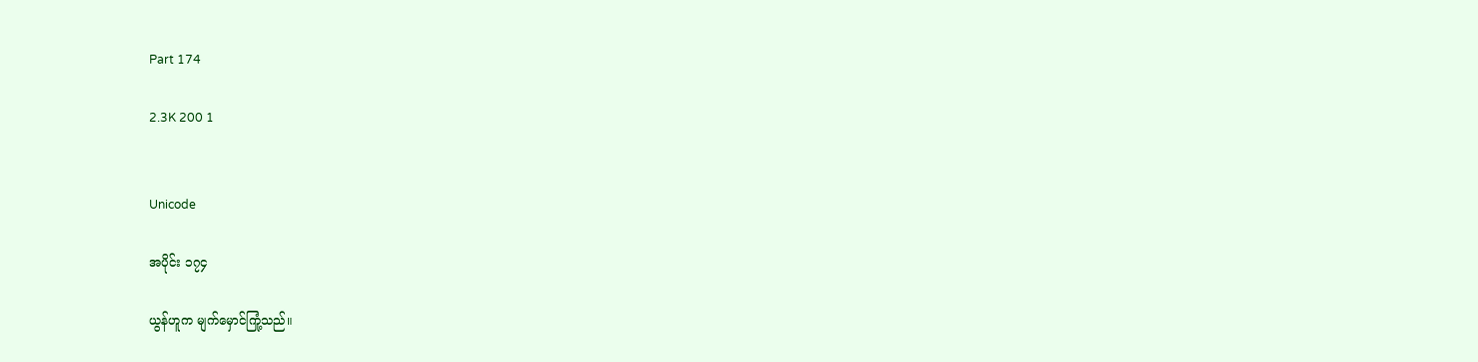Part 174

2.3K 200 1


Unicode

အပိုင်း ၁၇၄

ယွန်ဟူက မျက်မှောင်ကြုံ့သည်။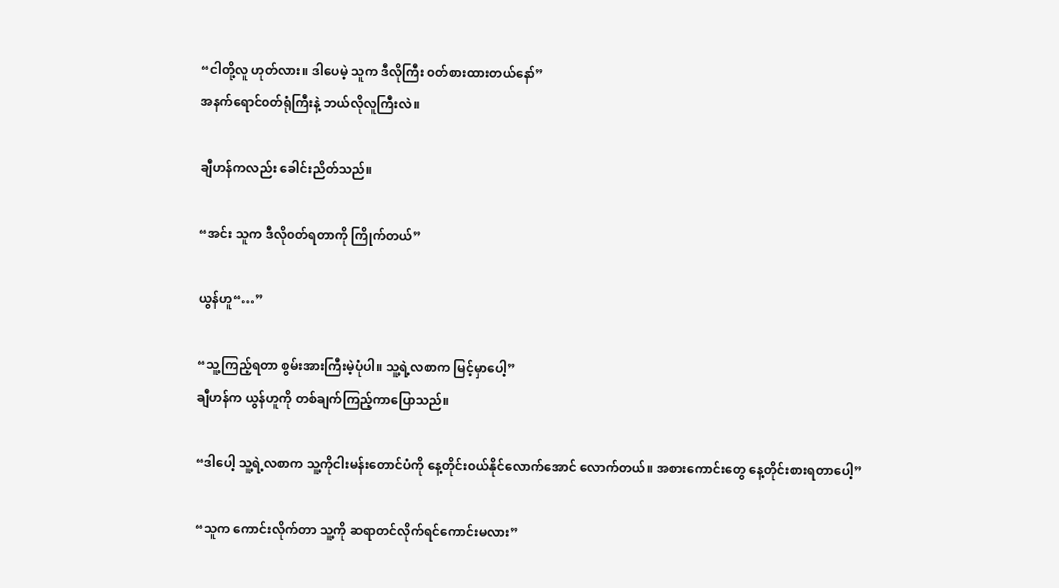“ငါတို့လူ ဟုတ်လား။ ဒါပေမဲ့ သူက ဒီလိုကြီး ၀တ်စားထားတယ်နော်”
အနက်ရောင်၀တ်ရုံကြီးနဲ့ ဘယ်လိုလူကြီးလဲ။

ချီဟန်ကလည်း ခေါင်းညိတ်သည်။

“အင်း သူက ဒီလို၀တ်ရတာကို ကြိုက်တယ်”

ယွန်ဟူ“…”

“သူ့ကြည့်ရတာ စွမ်းအားကြီးမဲ့ပုံပါ။ သူ့ရဲ့လစာက မြင့်မှာပေါ့”
ချီဟန်က ယွန်ဟူကို တစ်ချက်ကြည့်ကာပြောသည်။

“ဒါပေါ့ သူ့ရဲ့လစာက သူ့ကိုငါးမန်းတောင်ပံကို နေ့တိုင်း၀ယ်နိုင်လောက်အောင် လောက်တယ်။ အစားကောင်းတွေ နေ့တိုင်းစားရတာပေါ့”

“သူက ကောင်းလိုက်တာ သူ့ကို ဆရာတင်လိုက်ရင်ကောင်းမလား”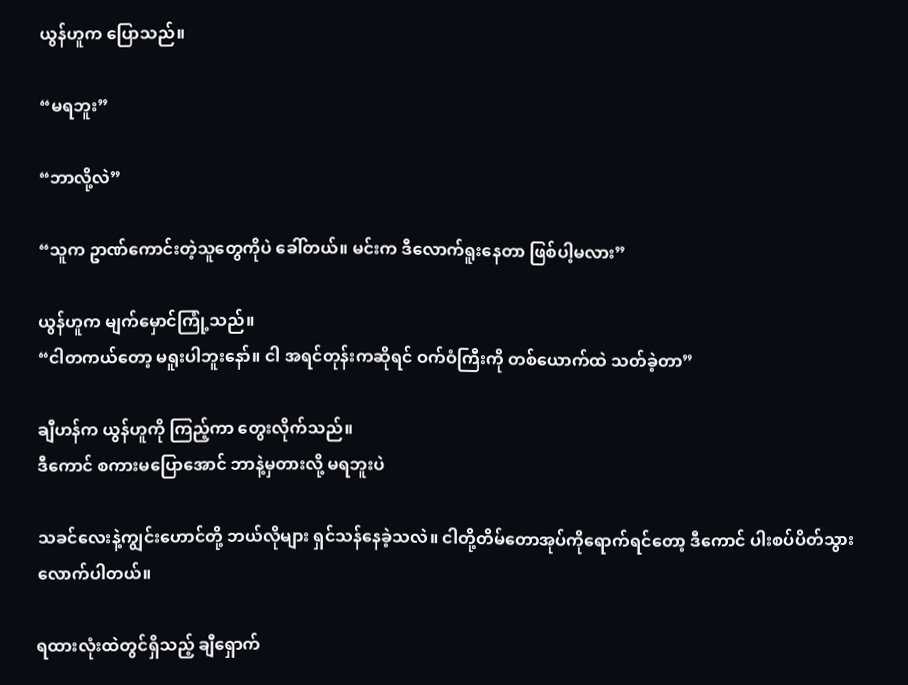ယွန်ဟူက ပြောသည်။

“မရဘူး”

“ဘာလို့လဲ”

“သူက ဥာဏ်ကောင်းတဲ့သူတွေကိုပဲ ခေါ်တယ်။ မင်းက ဒီလောက်ရူးနေတာ ဖြစ်ပါ့မလား”

ယွန်ဟူက မျက်မှောင်ကြုံ့သည်။
“ငါတကယ်တော့ မရူးပါဘူးနော်။ ငါ အရင်တုန်းကဆိုရင် ဝက်ဝံကြီးကို တစ်ယောက်ထဲ သတ်ခဲ့တာ”

ချီဟန်က ယွန်ဟူကို ကြည့်ကာ တွေးလိုက်သည်။
ဒီကောင် စကားမပြောအောင် ဘာနဲ့မှတားလို့ မရဘူးပဲ

သခင်လေးနဲ့ကျွင်းဟောင်တို့ ဘယ်လိုများ ရှင်သန်နေခဲ့သလဲ။ ငါတို့တိမ်တောအုပ်ကိုရောက်ရင်တော့ ဒီကောင် ပါးစပ်ပိတ်သွားလောက်ပါတယ်။

ရထားလုံးထဲတွင်ရှိသည့် ချီရှောက်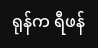ရုန်က ရီဖန်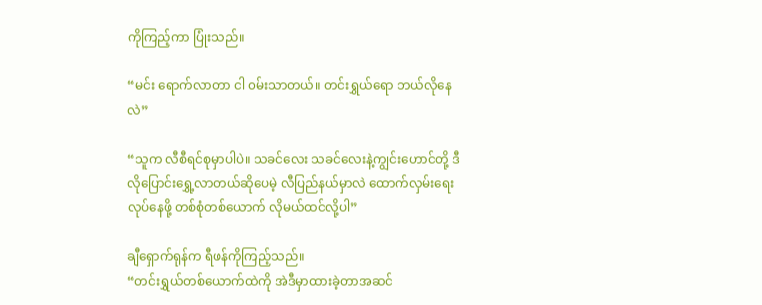ကိုကြည့်ကာ ပြုံးသည်။

“မင်း ရောက်လာတာ ငါ ၀မ်းသာတယ်။ တင်းရွှယ်ရော ဘယ်လိုနေလဲ”

“သူက လီစီရင်စုမှာပါပဲ။ သခင်လေး သခင်လေးနဲ့ကျွင်းဟောင်တို့ ဒီလိုပြောင်းရွှေ့လာတယ်ဆိုပေမဲ့ လီပြည်နယ်မှာလဲ ထောက်လှမ်းရေး လုပ်နေဖို့ တစ်စုံတစ်ယောက် လိုမယ်ထင်လို့ပါ”

ချီရှောက်ရုန်က ရီဖန်ကိုကြည့်သည်။
“တင်းရွှယ်တစ်ယောက်ထဲကို အဲဒီမှာထားခဲ့တာအဆင်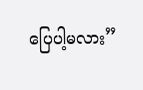ပြေပါ့မလား”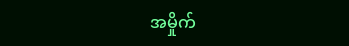အမှိုက်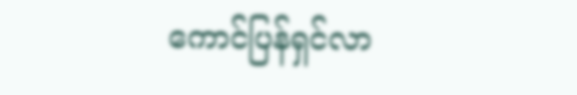ကောင်ပြန်ရှင်လာ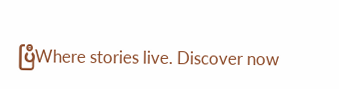ပြီWhere stories live. Discover now